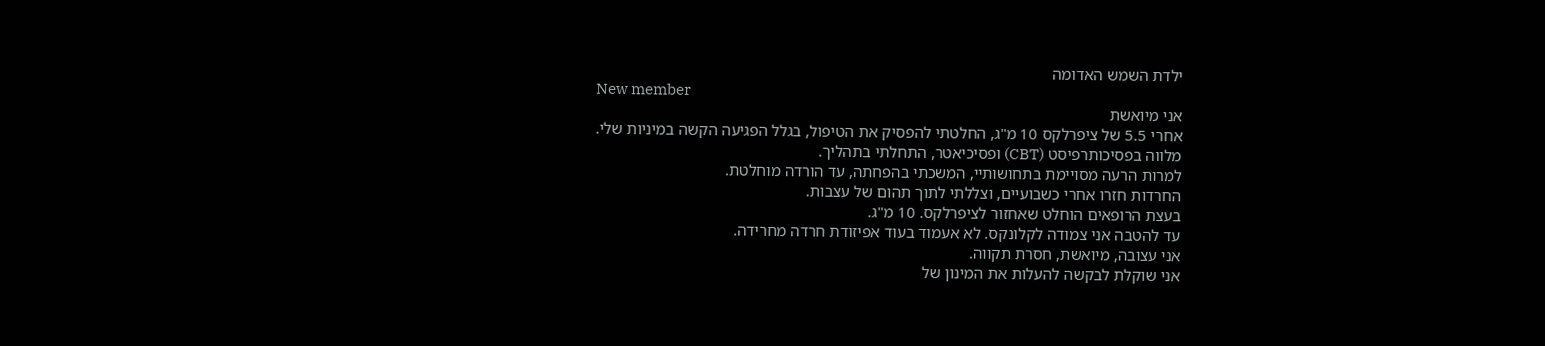ילדת השמש האדומה
New member
אני מיואשת
אחרי 5.5 של ציפרלקס 10 מ"ג, החלטתי להפסיק את הטיפול, בגלל הפגיעה הקשה במיניות שלי.
מלווה בפסיכותרפיסט (CBT) ופסיכיאטר, התחלתי בתהליך.
למרות הרעה מסויימת בתחושותיי, המשכתי בהפחתה, עד הורדה מוחלטת.
החרדות חזרו אחרי כשבועיים, וצללתי לתוך תהום של עצבות.
בעצת הרופאים הוחלט שאחזור לציפרלקס. 10 מ"ג.
עד להטבה אני צמודה לקלונקס. לא אעמוד בעוד אפיזודת חרדה מחרידה.
אני עצובה, מיואשת, חסרת תקווה.
אני שוקלת לבקשה להעלות את המינון של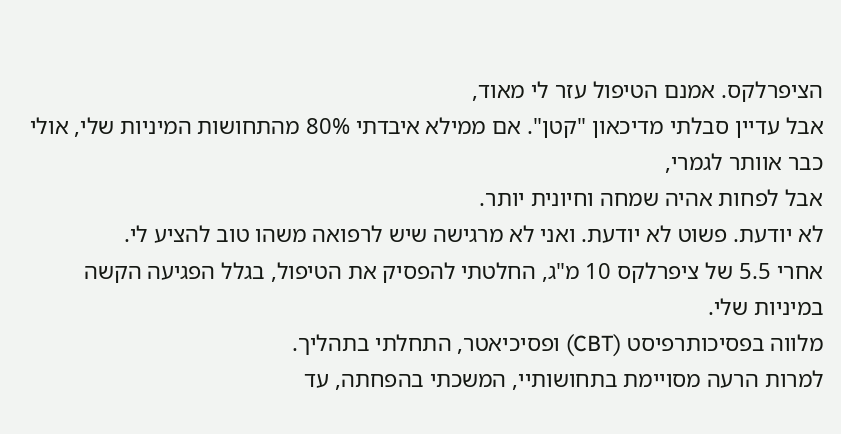הציפרלקס. אמנם הטיפול עזר לי מאוד,
אבל עדיין סבלתי מדיכאון "קטן". אם ממילא איבדתי 80% מהתחושות המיניות שלי, אולי כבר אוותר לגמרי,
אבל לפחות אהיה שמחה וחיונית יותר.
לא יודעת. פשוט לא יודעת. ואני לא מרגישה שיש לרפואה משהו טוב להציע לי.
אחרי 5.5 של ציפרלקס 10 מ"ג, החלטתי להפסיק את הטיפול, בגלל הפגיעה הקשה במיניות שלי.
מלווה בפסיכותרפיסט (CBT) ופסיכיאטר, התחלתי בתהליך.
למרות הרעה מסויימת בתחושותיי, המשכתי בהפחתה, עד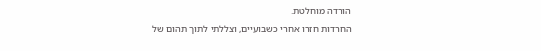הורדה מוחלטת.
החרדות חזרו אחרי כשבועיים, וצללתי לתוך תהום של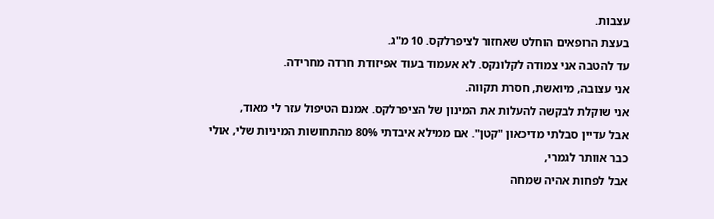עצבות.
בעצת הרופאים הוחלט שאחזור לציפרלקס. 10 מ"ג.
עד להטבה אני צמודה לקלונקס. לא אעמוד בעוד אפיזודת חרדה מחרידה.
אני עצובה, מיואשת, חסרת תקווה.
אני שוקלת לבקשה להעלות את המינון של הציפרלקס. אמנם הטיפול עזר לי מאוד,
אבל עדיין סבלתי מדיכאון "קטן". אם ממילא איבדתי 80% מהתחושות המיניות שלי, אולי כבר אוותר לגמרי,
אבל לפחות אהיה שמחה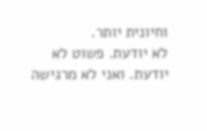וחיונית יותר.
לא יודעת. פשוט לא יודעת. ואני לא מרגישה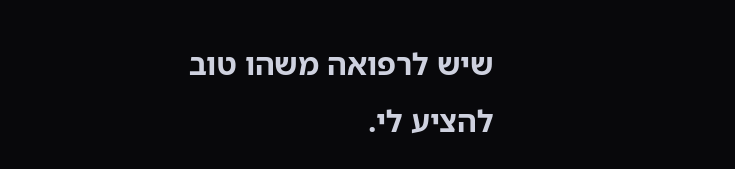שיש לרפואה משהו טוב להציע לי.